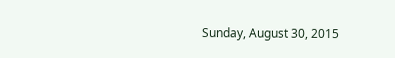Sunday, August 30, 2015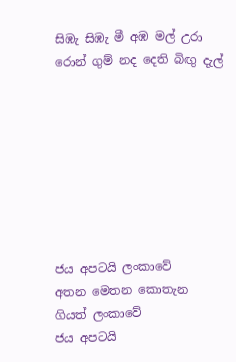සිඹැ සිඹැ මී අඹ මල් උරා රොන් ගුම් නද දෙති බිඟු දැල්








ජය අපටයි ලංකාවේ
අතන මෙතන කොතැන ගියත් ලංකාවේ
ජය අපටයි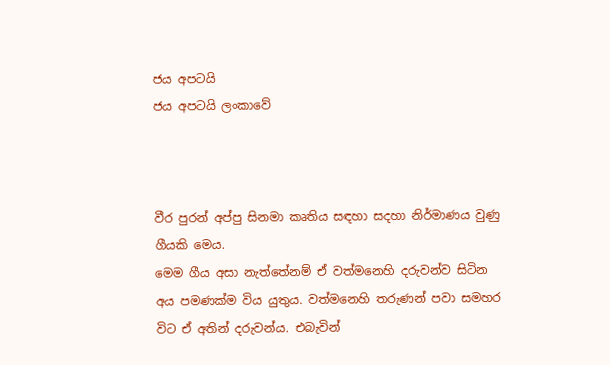ජය අපටයි
ජය අපටයි ලංකාවේ



වීර පුරන් අප්පු සිනමා කෘතිය සඳහා සදහා නිර්මාණය වුණු ගීයකි මෙය.
මෙම ගීය අසා නැත්තේනම් ඒ වත්මනෙහි දරුවන්ව සිටින අය පමණක්ම විය යුතුය. වත්මනෙහි තරුණන් පවා සමහර විට ඒ අතින් දරුවන්ය. එබැවින්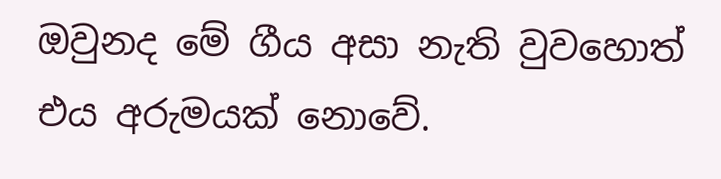ඔවුනද මේ ගීය අසා නැති වුවහොත් එය අරුමයක් නොවේ.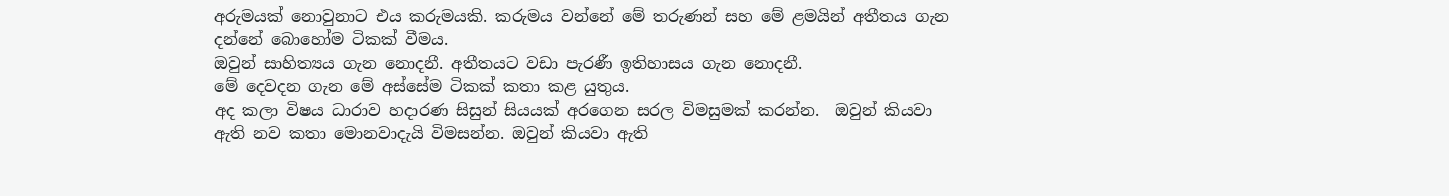අරුමයක් නොවුනාට එය කරුමයකි. කරුමය වන්නේ මේ තරුණන් සහ මේ ළමයින් අතීතය ගැන දන්නේ බොහෝම ටිකක් වීමය.
ඔවුන් සාහිත්‍යය ගැන නොදනී. අතීතයට වඩා පැරණී ඉතිහාසය ගැන නොදනී.
මේ දෙවදන ගැන මේ අස්සේම ටිකක් කතා කළ යුතුය.
අද කලා විෂය ධාරාව හදාරණ සිසුන් සියයක් අරගෙන සරල විමසුමක් කරන්න.  ඔවුන් කියවා ඇති නව කතා මොනවාදැයි විමසන්න. ඔවුන් කියවා ඇති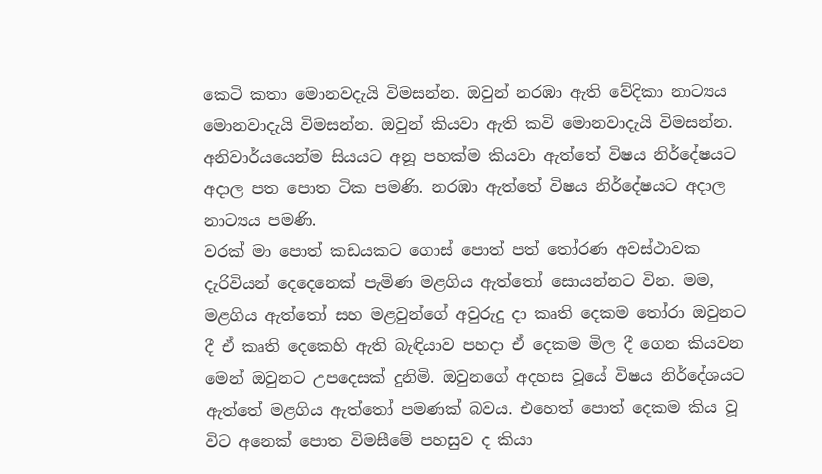කෙටි කතා මොනවදැයි විමසන්න. ඔවුන් නරඹා ඇති වේදිකා නාට්‍යය මොනවාදැයි විමසන්න. ඔවුන් කියවා ඇති කවි මොනවාදැයි විමසන්න. අනිවාර්යයෙන්ම සියයට අනූ පහක්ම කියවා ඇත්තේ විෂය නිර්දේෂයට අදාල පත පොත ටික පමණි. නරඹා ඇත්තේ විෂය නිර්දේෂයට අදාල නාට්‍යය පමණි.
වරක් මා පොත් කඩයකට ගොස් පොත් පත් තෝරණ අවස්ථාවක දැරිවියන් දෙදෙනෙක් පැමිණ මළගිය ඇත්තෝ සොයන්නට වින. මම, මළගිය ඇත්තෝ සහ මළවුන්ගේ අවුරුදු දා කෘති දෙකම තෝරා ඔවුනට දී ඒ කෘති දෙකෙහි ඇති බැඳියාව පහදා ඒ දෙකම මිල දී ගෙන කියවන මෙන් ඔවුනට උපදෙසක් දුනිමි. ඔවුනගේ අදහස වූයේ විෂය නිර්දේශයට ඇත්තේ මළගිය ඇත්තෝ පමණක් බවය. එහෙත් පොත් දෙකම කිය වූ විට අනෙක් පොත විමසීමේ පහසුව ද කියා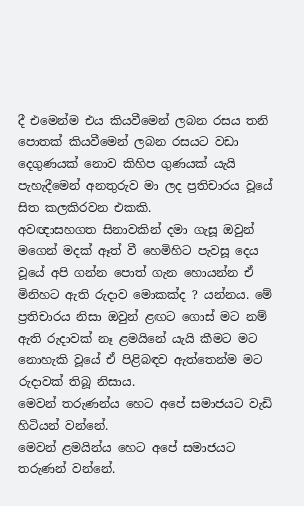දී එමෙන්ම එය කියවීමෙන් ලබන රසය තනි පොතක් කියවීමෙන් ලබන රසයට වඩා දෙගුණයක් නොව කිහිප ගුණයක් යැයි පැහැදීමෙන් අනතුරුව මා ලද ප්‍රතිචාරය වූයේ සිත කලකිරවන එකකි.
අවඥාසහගත සිනාවකින් දමා ගැසූ ඔවුන් මගෙන් මදක් ඈත් වී හෙමිහිට පැවසූ දෙය වූයේ අපි ගන්න පොත් ගැන හොයන්න ඒ මිනිහට ඇති රුදාව මොකක්ද ? යන්නය. මේ ප්‍රතිචාරය නිසා ඔවුන් ළඟට ගොස් මට නම් ඇති රුදාවක් නෑ ළමයිනේ යැයි කීමට මට නොහැකි වූයේ ඒ පිළිබඳව ඇත්තෙන්ම මට රුදාවක් තිබූ නිසාය.
මෙවන් තරුණන්ය හෙට අපේ සමාජයට වැඩි හිටියන් වන්නේ.
මෙවන් ළමයින්ය හෙට අපේ සමාජයට තරුණන් වන්නේ.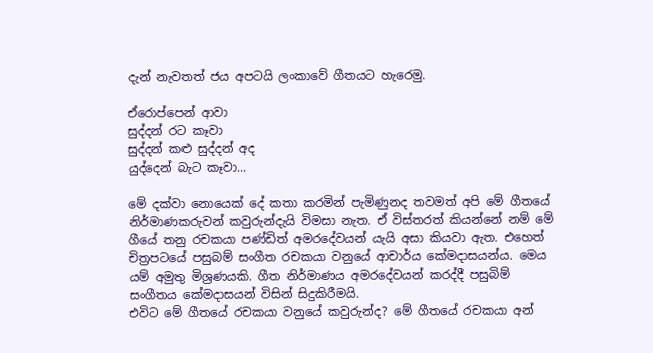දැන් නැවතත් ජය අපටයි ලංකාවේ ගීතයට හැරෙමු.

ඒරොප්පෙන් ආවා
සුද්දන් රට කෑවා
සුද්දන් කළු සුද්දන් අද
යුද්දෙන් බැට කෑවා...

මේ දක්වා නොයෙක් දේ කතා කරමින් පැමිණුනද තවමත් අපි මේ ගීතයේ නිර්මාණකරුවන් කවුරුන්දැයි විමසා නැත. ඒ විස්තරත් කියන්නේ නම් මේ ගීයේ තනු රචකයා පණ්ඩිත් අමරදේවයන් යැයි අසා කියවා ඇත. එහෙත් චිත්‍රපටයේ පසුබම් සංගීත රචකයා වනුයේ ආචාර්ය කේමදාසයන්ය. මෙය යම් අමුතු මිශ්‍රණයකි. ගීත නිර්මාණය අමරදේවයන් කරද්දී පසුබිම් සංගීතය කේමදාසයන් විසින් සිදුකිරීමයි.
එවිට මේ ගීතයේ රචකයා වනුයේ කවුරුන්ද? මේ ගීතයේ රචකයා අන්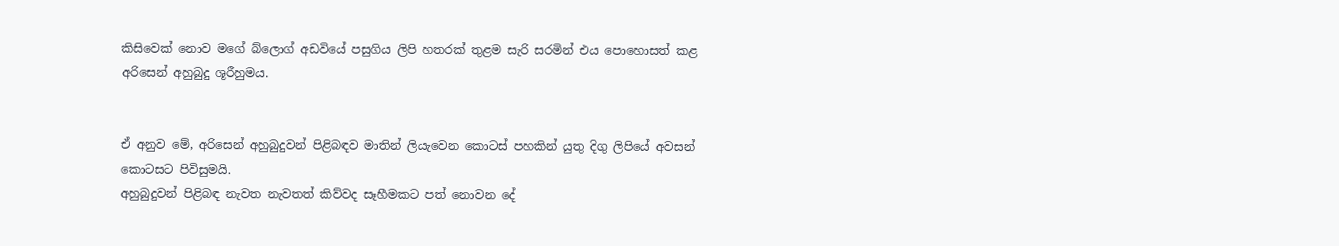කිසිවෙක් නොව මගේ බ්ලොග් අඩවියේ පසුගිය ලිපි හතරක් තුළම සැරි සරමින් එය පොහොසත් කළ අරිසෙන් අහුබුදු ශූරීහුමය.


ඒ අනුව මේ, අරිසෙන් අහුබුදුවන් පිළිබඳව මාතින් ලියැවෙන කොටස් පහකින් යුතු දිගු ලිපියේ අවසන් කොටසට පිවිසුමයි.
අහුබුදුවන් පිළිබඳ නැවත නැවතත් කිව්වද සෑහීමකට පත් නොවන දේ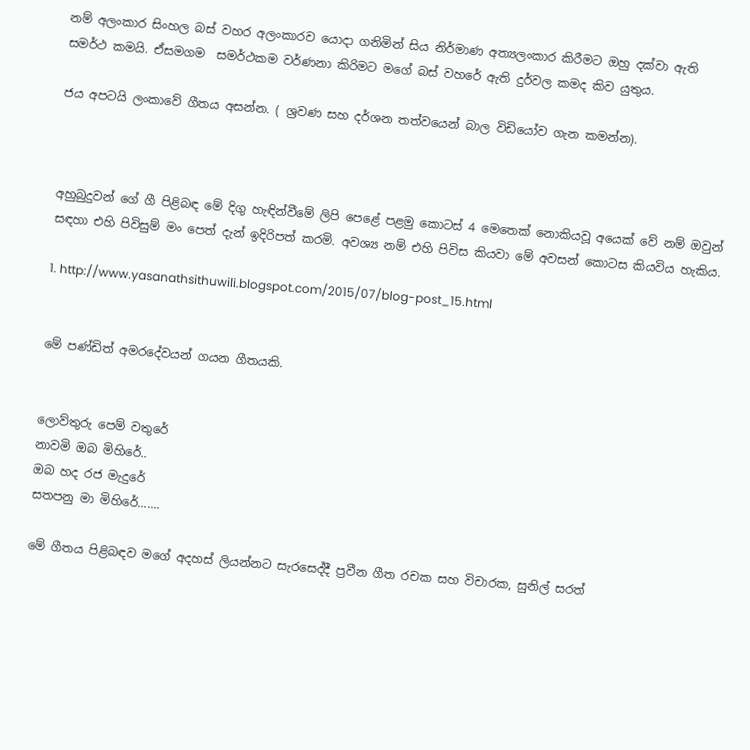නම් අලංකාර සිංහල බස් වහර අලංකාරව යොදා ගනිමින් සිය නිර්මාණ අත්‍යලංකාර කිරීමට ඔහු දක්වා ඇති සමර්ථ කමයි. ඒසමගම  සමර්ථකම වර්ණනා කිරිමට මගේ බස් වහරේ ඇති දුර්වල කමද කිව යුතුය.

ජය අපටයි ලංකාවේ ගීතය අසන්න. ( ශ්‍රවණ සහ දර්ශන තත්වයෙන් බාල විඩියෝව ගැන කමන්න).



අහුබුදුවන් ගේ ගී පිළිබඳ මේ දිගු හැඳින්වීමේ ලිපි පෙළේ පළමු කොටස් 4 මෙතෙක් නොකියවූ අයෙක් වේ නම් ඔවුන් සඳහා එහි පිවිසුම් මං පෙත් දැන් ඉදිරිපත් කරමි. අවශ්‍ය නම් එහි පිවිස කියවා මේ අවසන් කොටස කියවිය හැකිය.

1. http://www.yasanathsithuwili.blogspot.com/2015/07/blog-post_15.html


මේ පණ්ඩිත් අමරදේවයන් ගයන ගීතයකි.


ලොව්තුරු පෙම් වතුරේ
නාවමි ඔබ මිහිරේ..
ඔබ හද රජ මැදුරේ
සතපනු මා මිහිරේ.......

මේ ගීතය පිළිබඳව මගේ අදහස් ලියන්නට සැරසෙද්දී ප්‍රවීන ගීත රචක සහ විචාරක, සුනිල් සරත්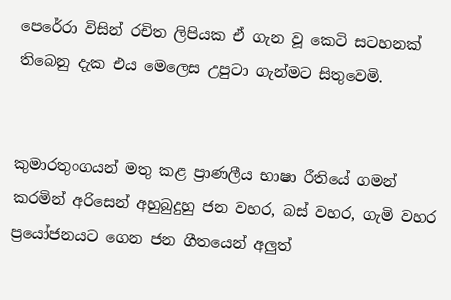පෙරේරා විසින් රචිත ලිපියක ඒ ගැන වූ කෙටි සටහනක් තිබෙනු දැක එය මෙලෙස උපුටා ගැන්මට සිතුවෙමි.


කුමාරතුංගයන් මතු කළ ප්‍රාණලීය භාෂා රීතියේ ගමන් කරමින් අරිසෙන් අහුබුදුහු ජන වහර, බස් වහර, ගැමි වහර ප්‍රයෝජනයට ගෙන ජන ගීතයෙන් අලුත්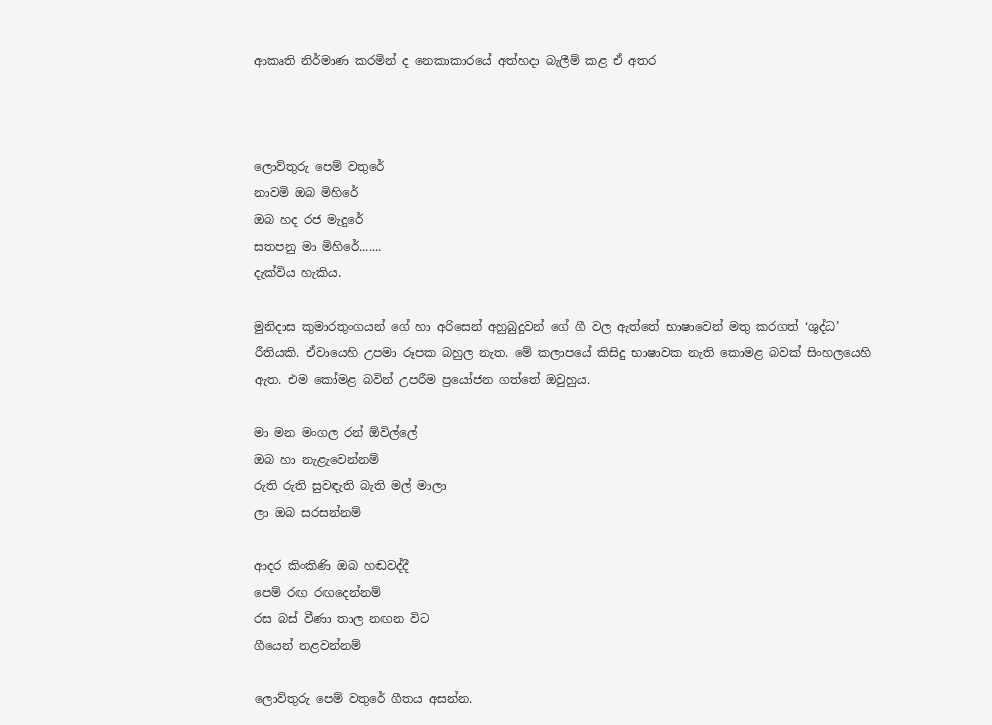ආකෘති නිර්මාණ කරමින් ද නෙකාකාරයේ අත්හදා බැලීම් කළ ඒ අතර



ලොව්තුරු පෙම් වතුරේ
නාවමි ඔබ මිහිරේ
ඔබ හද රජ මැදුරේ
සතපනු මා මිහිරේ.......
දැක්විය හැකිය.

මුනිදාස කුමාරතුංගයන් ගේ හා අරිසෙන් අහුබුදුවන් ගේ ගී වල ඇත්තේ භාෂාවෙන් මතු කරගත් ‘ශුද්ධ’ රීතියකි. ඒවායෙහි උපමා රූපක බහුල නැත. මේ කලාපයේ කිසිදු භාෂාවක නැති කොමළ බවක් සිංහලයෙහි ඇත. එම කෝමළ බවින් උපරීම ප්‍රයෝජන ගත්තේ ඔවුහුය.

මා මන මංගල රන් ඕවිල්ලේ
ඔබ හා නැළැවෙන්නම්
රුති රුති සුවඳැති බැති මල් මාලා
ලා ඔබ සරසන්නම්

ආදර කිංකිණි ඔබ හඬවද්දී
පෙම් රඟ රඟදෙන්නම්
රස බස් වීණා තාල නඟන විට
ගීයෙන් නළවන්නම්

ලොව්තුරු පෙම් වතුරේ ගීතය අසන්න.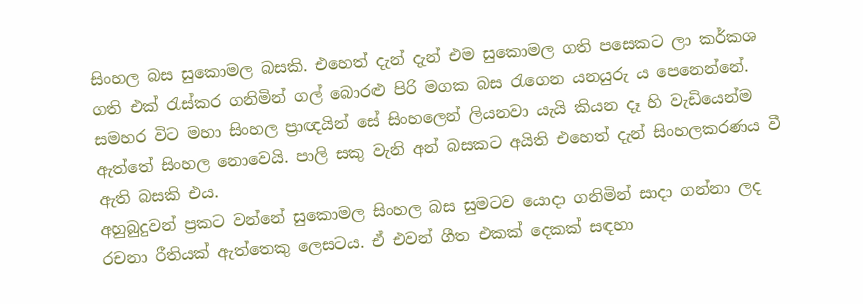සිංහල බස සුකොමල බසකි. එහෙත් දැන් දැන් එම සුකොමල ගති පසෙකට ලා කර්කශ ගති එක් රැස්කර ගනිමින් ගල් බොරළු පිරි මගක බස රැගෙන යනයුරු ය පෙනෙන්නේ.
සමහර විට මහා සිංහල ප්‍රාඥයින් සේ සිංහලෙන් ලියනවා යැයි කියන දෑ හි වැඩියෙන්ම ඇත්තේ සිංහල නොවෙයි. පාලි සකු වැනි අන් බසකට අයිති එහෙත් දැන් සිංහලකරණය වී ඇති බසකි එය.
අහුබුදුවන් ප්‍රකට වන්නේ සුකොමල සිංහල බස සුමටව යොදා ගනිමින් සාදා ගන්නා ලද රචනා රීතියක් ඇත්තෙකු ලෙසටය. ඒ එවන් ගීත එකක් දෙකක් සඳහා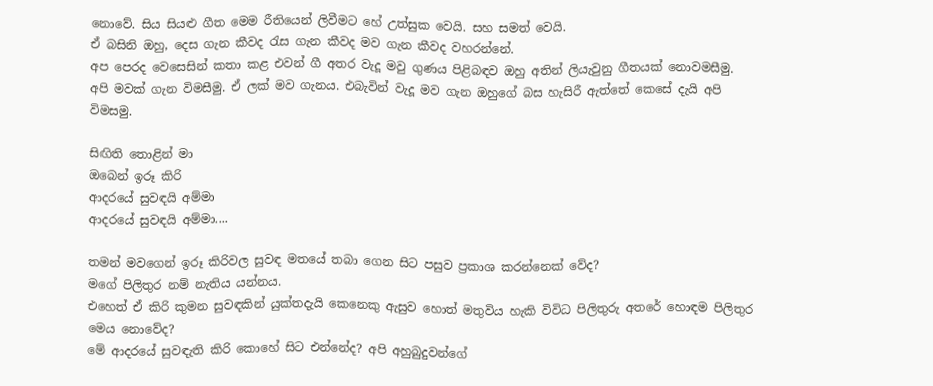නොවේ. සිය සියළු ගීත මෙම රීතියෙන් ලිවීමට හේ උත්සුක වෙයි. සහ සමත් වෙයි.
ඒ බසිනි ඔහු, දෙස ගැන කීවද රැස ගැන කීවද මව ගැන කීවද වහරන්නේ.
අප පෙරද වෙසෙසින් කතා කළ එවන් ගී අතර වැදූ මවු ගුණය පිළිබඳව ඔහු අතින් ලියැවුනු ගීතයක් නොවමසීමු.
අපි මවක් ගැන විමසීමු. ඒ ලක් මව ගැනය. එබැවින් වැදූ මව ගැන ඔහුගේ බස හැසිරී ඇත්තේ කෙසේ දැයි අපි විමසමු.

සිඟිති තොළින් මා
ඔබෙන් ඉරූ කිරි
ආදරයේ සුවඳයි අම්මා
ආදරයේ සුවඳයි අම්මා....

තමන් මවගෙන් ඉරූ කිරිවල සුවඳ මතයේ තබා ගෙන සිට පසුව ප්‍රකාශ කරන්නෙක් වේද?
මගේ පිලිතුර නම් නැතිය යන්නය.
එහෙත් ඒ කිරි කුමන සුවඳකින් යුක්තදැයි කෙනෙකු ඇසුව හොත් මතුවිය හැකි විවිධ පිලිතුරු අතරේ හොඳම පිලිතුර මෙය නොවේද?
මේ ආදරයේ සුවඳැති කිරි කොහේ සිට එන්නේද? අපි අහුබුදුවන්ගේ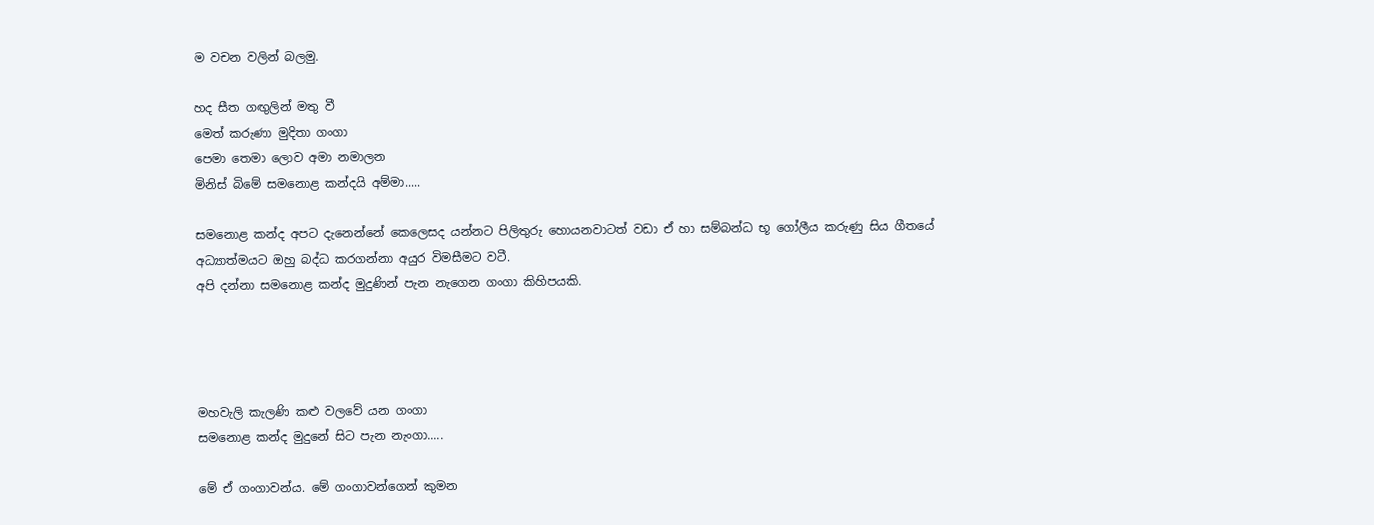ම වචන වලින් බලමු.

හද සීත ගඟුලින් මතු වී
මෙත් කරුණා මුදිතා ගංගා
පෙමා තෙමා ලොව අමා නමාලන
මිනිස් බිමේ සමනොළ කන්දයි අම්මා.....

සමනොළ කන්ද අපට දැනෙන්නේ කෙලෙසද යන්නට පිලිතුරු හොයනවාටත් වඩා ඒ හා සම්බන්ධ භූ ගෝලීය කරුණු සිය ගීතයේ අධ්‍යාත්මයට ඔහු බද්ධ කරගන්නා අයුර විමසීමට වටී.
අපි දන්නා සමනොළ කන්ද මුදුණින් පැන නැගෙන ගංගා කිහිපයකි.




මහවැලි කැලණි කළු වලවේ යන ගංගා
සමනොළ කන්ද මුදුනේ සිට පැන නැංගා.....

මේ ඒ ගංගාවන්ය. මේ ගංගාවන්ගෙන් කුමන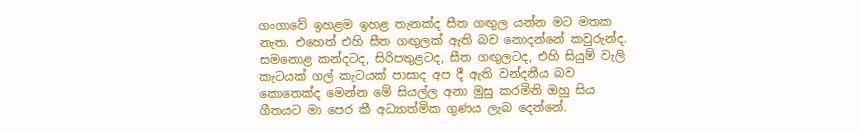ගංගාවේ ඉහළම ඉහළ තැනක්ද සීත ගඟුල යන්න මට මතක නැත. එහෙත් එහි සීත ගඟුලක් ඇති බව නොදන්නේ කවුරුන්ද.
සමනොළ කන්දටද, සිරිපතුළටද, සීත ගඟුලටද, එහි සියුම් වැලි කැටයක් ගල් කැටයක් පාසාද අප දී ඇති වන්දනීය බව කොතෙක්ද මෙන්න මේ සියල්ල අනා මුසු කරමිනි ඔහු සිය ගීතයට මා පෙර කී අධ්‍යාත්මික ගුණය ලැබ දෙන්නේ.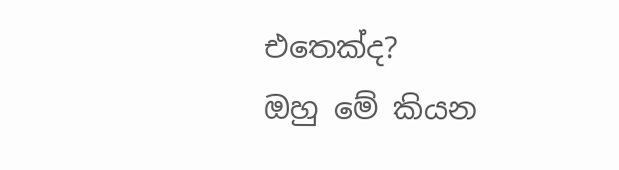එතෙක්ද?
ඔහු මේ කියන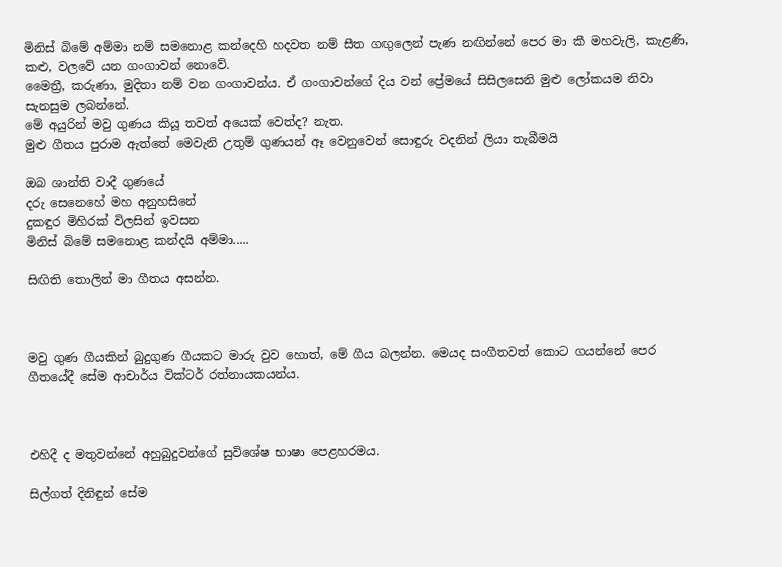මිනිස් බිමේ අම්මා නම් සමනොළ කන්දෙහි හදවත නම් සීත ගඟුලෙන් පැණ නඟින්නේ පෙර මා කී මහවැලි, කැළණි, කළු, වලවේ යන ගංගාවන් නොවේ.
මෛත්‍රී, කරුණා, මුදිතා නම් වන ගංගාවන්ය. ඒ ගංගාවන්ගේ දිය වන් ප්‍රේමයේ සිසිලසෙනි මුළු ලෝකයම නිවා සැනසුම ලබන්නේ.
මේ අයුරින් මවු ගුණය කියූ තවත් අයෙක් වෙත්ද? නැත.
මුළු ගීතය පුරාම ඇත්තේ මෙවැනි උතුම් ගුණයන් ඈ වෙනුවෙන් සොඳුරු වදනින් ලියා තැබීමයි

ඔබ ශාන්ති වාදී ගුණයේ
දරු සෙනෙහේ මහ අනුහසිනේ
දුකඳුර මිහිරක් විලසින් ඉවසන
මිනිස් බිමේ සමනොළ කන්දයි අම්මා.....

සිඟිති තොලින් මා ගීතය අසන්න.



මවු ගුණ ගීයකින් බුදුගුණ ගීයකට මාරු වුව හොත්, මේ ගීය බලන්න. මෙයද සංගීතවත් කොට ගයන්නේ පෙර ගීතයේදී සේම ආචාර්ය වික්ටර් රත්නායකයන්ය.



එහිදී ද මතුවන්නේ අහුබුදුවන්ගේ සුවිශේෂ භාෂා පෙළහරමය.

සිල්ගත් දිනිඳුන් සේම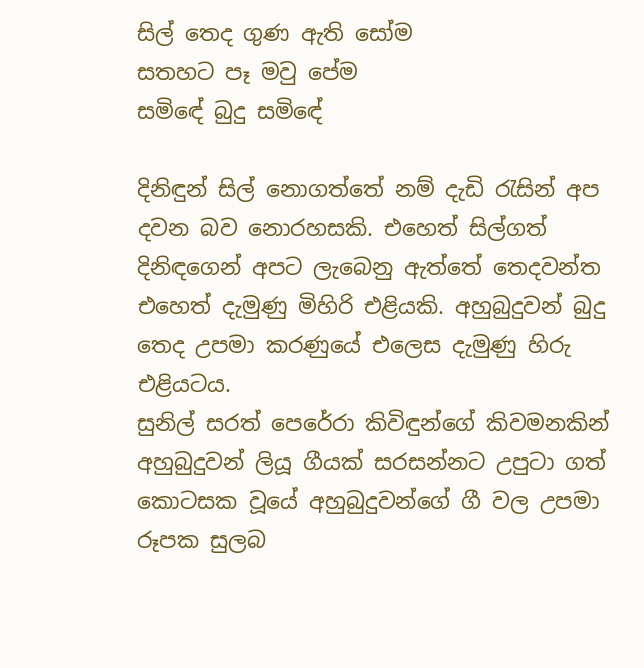සිල් තෙද ගුණ ඇති සෝම
සතහට පෑ මවු පේම
සමිඳේ බුදු සමිඳේ

දිනිඳුන් සිල් නොගත්තේ නම් දැඩි රැසින් අප දවන බව නොරහසකි. එහෙත් සිල්ගත් දිනිඳගෙන් අපට ලැබෙනු ඇත්තේ තෙදවන්ත එහෙත් දැමුණු මිහිරි එළියකි. අහුබුදුවන් බුදු තෙද උපමා කරණුයේ එලෙස දැමුණු හිරු එළියටය.
සුනිල් සරත් පෙරේරා කිවිඳුන්ගේ කිවමනකින් අහුබුදුවන් ලියූ ගීයක් සරසන්නට උපුටා ගත් කොටසක වූයේ අහුබුදුවන්ගේ ගී වල උපමා රූපක සුලබ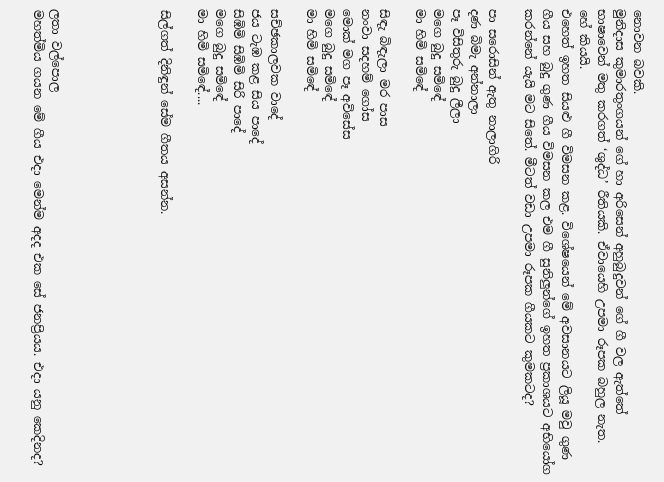නොවන බවකි.
මුනිදාස කුමාරතුංගයන් ගේ හා අරිසෙන් අහුබුදුවන් ගේ ගී වල ඇත්තේ භාෂාවෙන් මතු කරගත් ‘ශුද්ධ’ රීතියකි. ඒවායෙහි උපමා රූපක බහුල නැත.
හේ කියයි.
එහෙත් ඉහත සියළු ගී විමසන කළ. විශේෂයෙන් මේ අවසානයට ලියූ මවු ගුණ ගීය සහ බුදු ගුණ ගීය විමසන කල එම ගී සුනිලුන්ගේ ඉහත ප්‍රකාශයට අභියෝග කරන්නේ යැයි මට සිතේ. මීටත් වඩා උපමා රූපක ගීයකට කුමකටද?

පා සරොසින් ඇතු නාලාගිරි
දණ බිමැ අන්නාලා
පෑ විසිතුරු බුදු ලීලා
මගෙ බුදු සමිඳේ
මා හිමි සමිඳේ

සිඳැ බිඳැලා මර පාස
නංවා සදහම් ගෝස
මොක් මග පෑ අවිසේස
මගෙ බුදු සමිඳේ
මා හිමි සමිඳේ

සච්ඡකාලවක වාදේ
ජය ටැඹ කළ සිය පාදේ
සිඹිමි සිඹිමි සිරි පාදේ
මගෙ බුදු සමිඳේ
මා හිමි සමිඳේ....

සිල්ගත් දිනිඳුන් සේම ගීතය අසන්න.





ලතා වල්පොල
මහත්මිය ගයන මේ ගීය එදා මෙන්ම අදද එක සේ ජනප්‍රියය. එදා යනු කෙදිනද?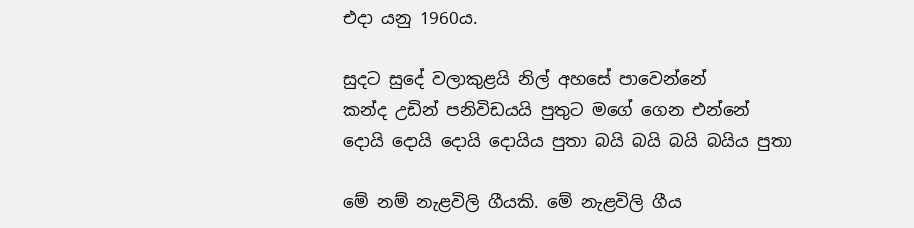එදා යනු 1960ය.

සුදට සුදේ වලාකුළයි නිල් අහසේ පාවෙන්නේ
කන්ද උඩින් පනිවිඩයයි පුතුට මගේ ගෙන එන්නේ
දොයි දොයි දොයි දොයිය පුතා බයි බයි බයි බයිය පුතා

මේ නම් නැළවිලි ගීයකි. මේ නැළවිලි ගීය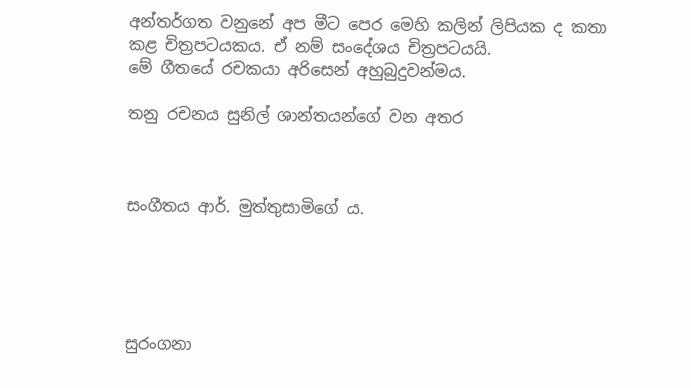අන්තර්ගත වනුනේ අප මීට පෙර මෙහි කලින් ලිපියක ද කතා කළ චිත්‍රපටයකය. ඒ නම් සංදේශය චිත්‍රපටයයි.
මේ ගීතයේ රචකයා අරිසෙන් අහුබුදුවන්මය.

තනු රචනය සුනිල් ශාන්තයන්ගේ වන අතර



සංගීතය ආර්. මුත්තුසාමිගේ ය.





සුරංගනා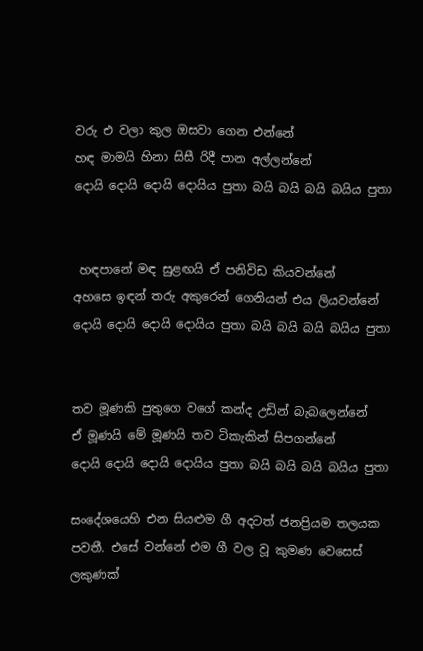වරු එ වලා කුල ඔසවා ගෙන එන්නේ
හඳ මාමයි හිනා සිසී රිදී පාන අල්ලන්නේ
දොයි දොයි දොයි දොයිය පුතා බයි බයි බයි බයිය පුතා


 හඳපානේ මඳ සුළඟයි ‍ඒ පනිවිඩ කියවන්නේ
අහසෙ ඉඳන් තරු අකුරෙන් ගෙනියන් එය ලියවන්නේ
දොයි දොයි දොයි දොයිය පුතා බයි බයි බයි බයිය පුතා


තව මූණකි පුතුගෙ වගේ කන්ද උඩින් බැබලෙන්නේ
ඒ මූණයි මේ මූණයි තව ටිකැකින් සිපගන්නේ
දොයි දොයි දොයි දොයිය පුතා බයි බයි බයි බයිය පුතා

සංදේශයෙහි එන සියළුම ගී අදටත් ජනප්‍රියම තලයක පවතී. එසේ වන්නේ එම ගී වල වූ කුමණ වෙසෙස් ලකුණක්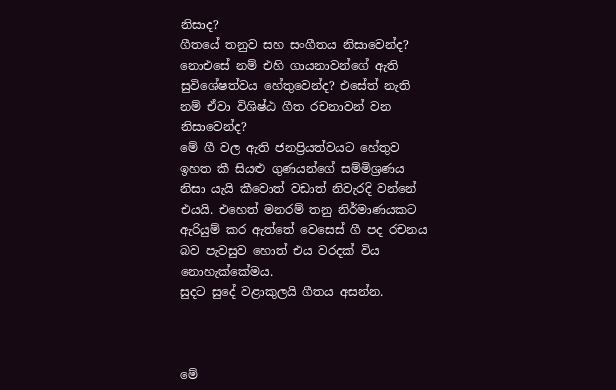නිසාද?
ගීතයේ තනුව සහ සංගීතය නිසාවෙන්ද? නොඑසේ නම් එහි ගායනාවන්ගේ ඇති සුවිශේෂත්වය හේතුවෙන්ද? එසේත් නැති නම් ඒවා විශිෂ්ඨ ගීත රචනාවන් වන නිසාවෙන්ද?
මේ ගී වල ඇති ජනප්‍රියත්වයට හේතුව ඉහත කී සියළු ගුණයන්ගේ සම්මිශ්‍රණය නිසා යැයි කීවොත් වඩාත් නිවැරදි වන්නේ එයයි. එහෙත් මනරම් තනු නිර්මාණයකට ඇරියුම් කර ඇත්තේ වෙසෙස් ගී පද රචනය බව පැවසුව හොත් එය වරදක් විය නොහැක්කේමය.
සුදට සුදේ වළාකුලයි ගීතය අසන්න.



මේ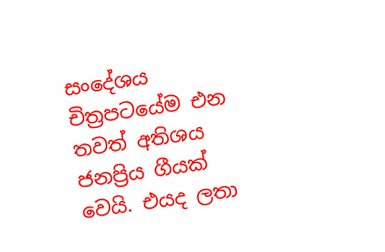සංදේශය චිත්‍රපටයේම එන තවත් අතිශය ජනප්‍රිය ගීයක් වෙයි. එයද ලතා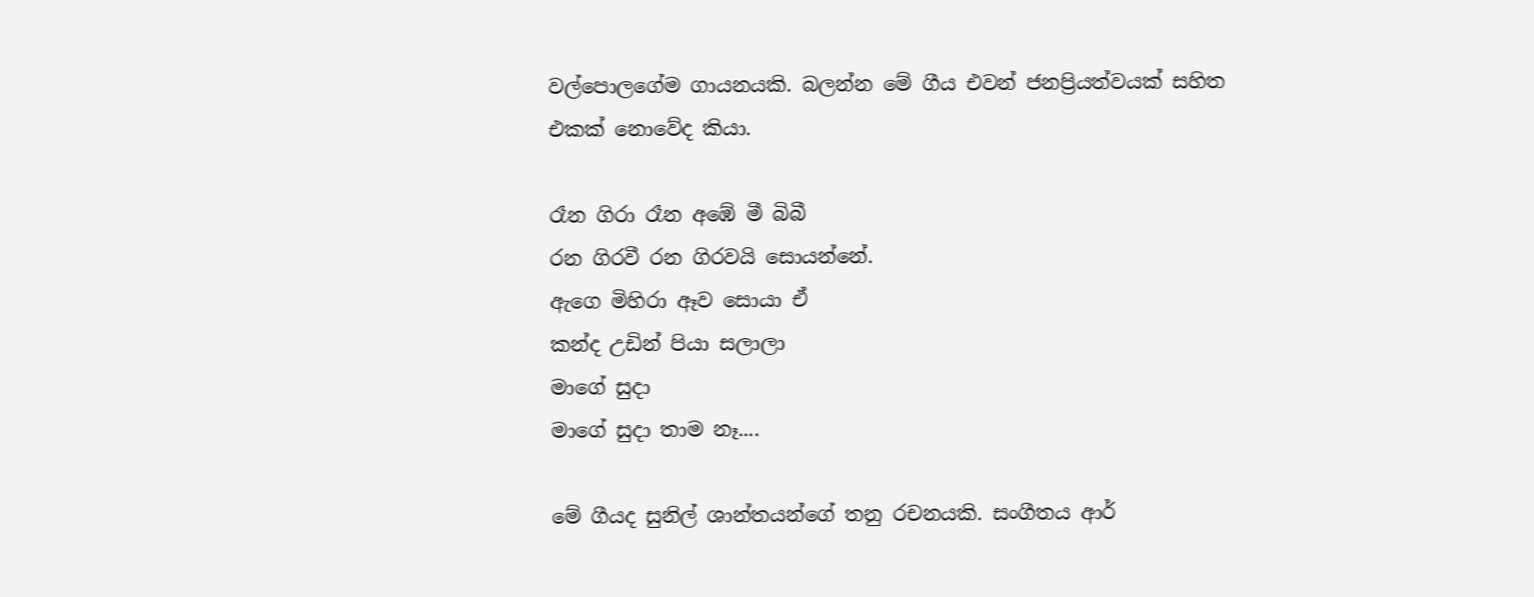වල්පොලගේම ගායනයකි. බලන්න මේ ගීය එවන් ජනප්‍රියත්වයක් සහිත එකක් නොවේද කියා.

රෑන ගිරා රෑන අඹේ මී බිබී
රන ගිරවී රන ගිරවයි සොයන්නේ.
ඇගෙ මිහිරා ඈව සොයා ඒ
කන්ද උඩින් පියා සලාලා
මාගේ සුදා
මාගේ සුදා තාම නෑ....

මේ ගීයද සුනිල් ශාන්තයන්ගේ තනු රචනයකි. සංගීතය ආර්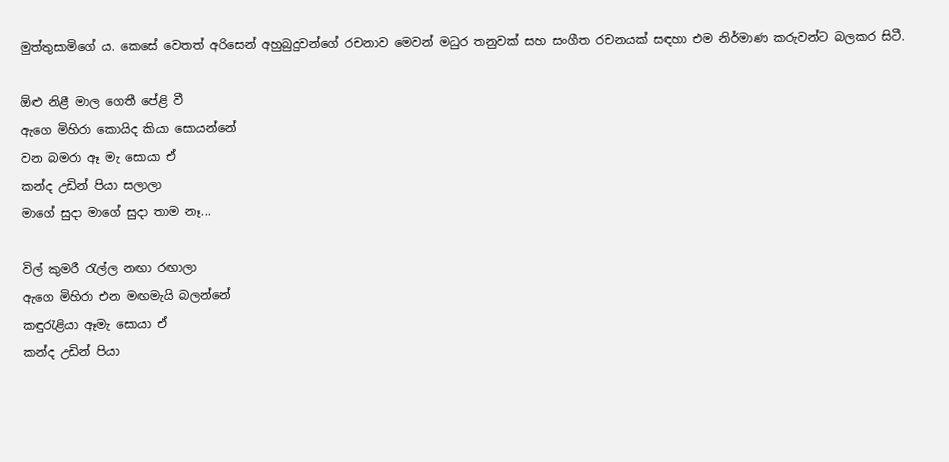මුත්තුසාමිගේ ය. කෙසේ වෙතත් අරිසෙන් අහුබුදුවන්ගේ රචනාව මෙවන් මධුර තනුවක් සහ සංගීත රචනයක් සඳහා එම නිර්මාණ කරුවන්ට බලකර සිටී.

ඕළු නිළී මාල ගෙතී පේළි වී
ඇගෙ මිහිරා කොයිද කියා සොයන්නේ
වන බමරා ඈ මැ සොයා ඒ
කන්ද උඩින් පියා සලාලා
මාගේ සුදා මාගේ සුදා තාම නෑ...

විල් කුමරී රැල්ල නඟා රඟාලා
ඇගෙ මිහිරා එන මඟමැයි බලන්නේ
කඳුරැළියා ඈමැ සොයා ඒ
කන්ද උඩින් පියා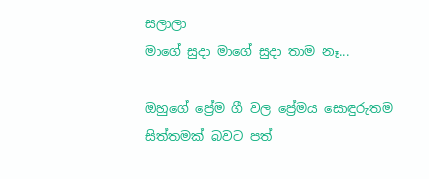සලාලා
මාගේ සුදා මාගේ සුදා තාම නෑ...

ඔහුගේ ප්‍රේම ගී වල ප්‍රේමය සොඳුරුතම සිත්තමක් බවට පත්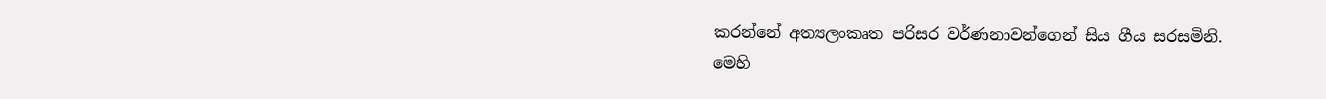කරන්නේ අත්‍යලංකෘත පරිසර වර්ණනාවන්ගෙන් සිය ගීය සරසමිනි. මෙහි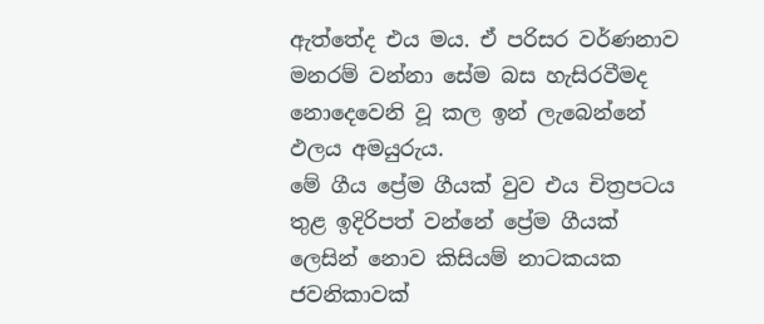ඇත්තේද එය මය. ඒ පරිසර වර්ණනාව මනරම් වන්නා සේම බස හැසිරවීමද නොදෙවෙනි වූ කල ඉන් ලැබෙන්නේ ඵලය අමයුරුය.
මේ ගීය ප්‍රේම ගීයක් වුව එය චිත්‍රපටය තුළ ඉදිරිපත් වන්නේ ප්‍රේම ගීයක් ලෙසින් නොව කිසියම් නාටකයක ජවනිකාවක්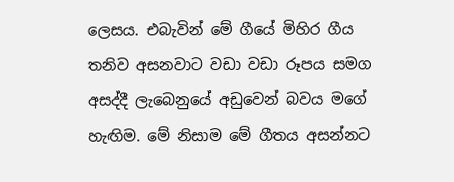ලෙසය. එබැවින් මේ ගීයේ මිහිර ගීය තනිව අසනවාට වඩා වඩා රූපය සමග අසද්දී ලැබෙනුයේ අඩුවෙන් බවය මගේ හැඟිම. මේ නිසාම මේ ගීතය අසන්නට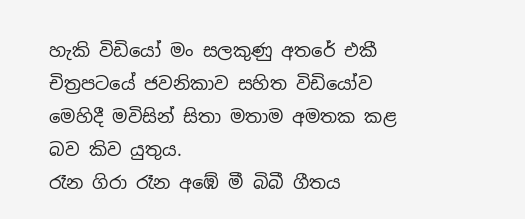හැකි විඩියෝ මං සලකුණු අතරේ එකී චිත්‍රපටයේ ජවනිකාව සහිත විඩියෝව මෙහිදී මවිසින් සිතා මතාම අමතක කළ බව කිව යුතුය.
රෑන ගිරා රෑන අඹේ මී බිබී ගීතය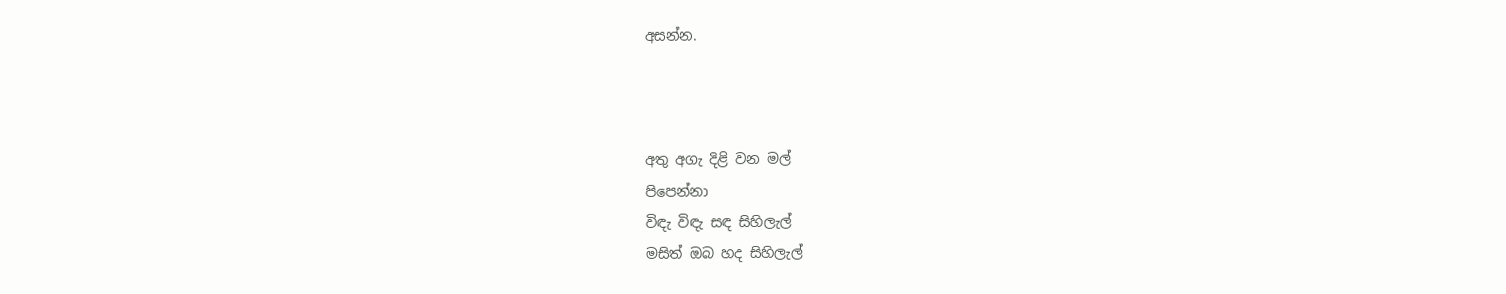අසන්න.



අතු අගැ දිළි වන මල්
පිපෙන්නා
විඳැ විඳැ සඳ සිහිලැල්
මසිත් ඔබ හද සිහිලැල්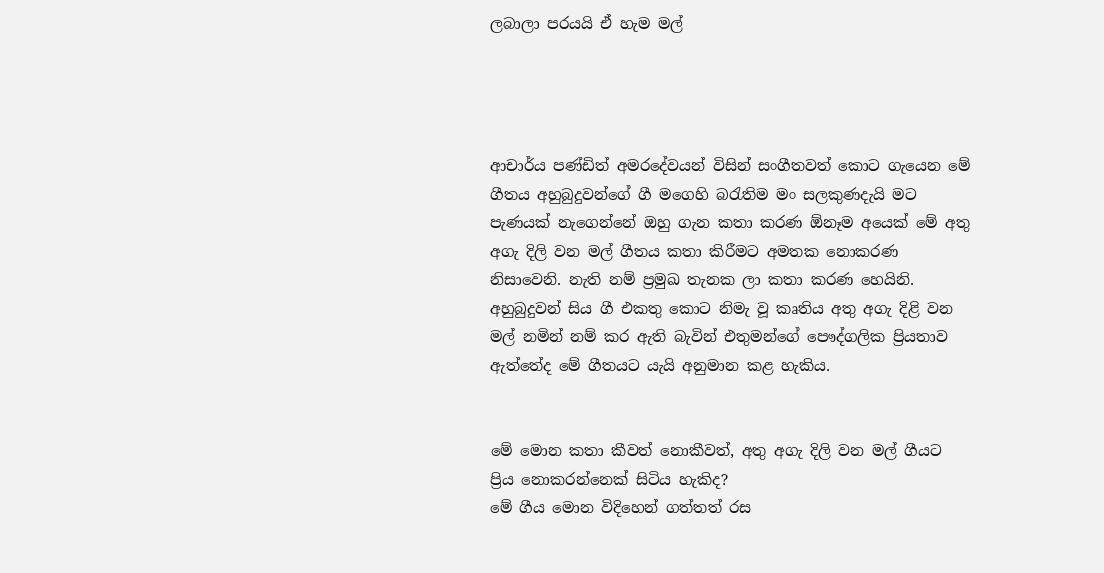ලබාලා පරයයි ඒ හැම මල්




ආචාර්ය පණ්ඩිත් අමරදේවයන් විසින් සංගීතවත් කොට ගැයෙන මේ ගීතය අහුබුදුවන්ගේ ගී මගෙහි බරැතිම මං සලකුණදැයි මට පැණයක් නැගෙන්නේ ඔහු ගැන කතා කරණ ඕනෑම අයෙක් මේ අතු අගැ දිලි වන මල් ගීතය කතා කිරීමට අමතක නොකරණ නිසාවෙනි. නැති නම් ප්‍රමුඛ තැනක ලා කතා කරණ හෙයිනි.
අහුබුදුවන් සිය ගී එකතු කොට නිමැ වූ කෘතිය අතු අගැ දිළි වන මල් නමින් නම් කර ඇති බැවින් එතුමන්ගේ පෞද්ගලික ප්‍රියතාව ඇත්තේද මේ ගීතයට යැයි අනුමාන කළ හැකිය.


මේ මොන කතා කීවත් නොකීවත්, අතු අගැ දිලි වන මල් ගීයට ප්‍රිය නොකරන්නෙක් සිටිය හැකිද?
මේ ගීය මොන විදිහෙන් ගත්තත් රස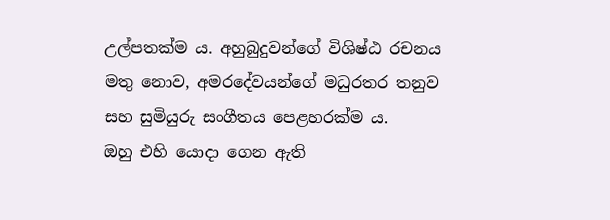උල්පතක්ම ය. අහුබුදුවන්ගේ විශිෂ්ඨ රචනය මතු නොව, අමරදේවයන්ගේ මධුරතර තනුව සහ සුමියුරු සංගීතය පෙළහරක්ම ය.
ඔහු එහි යොදා ගෙන ඇති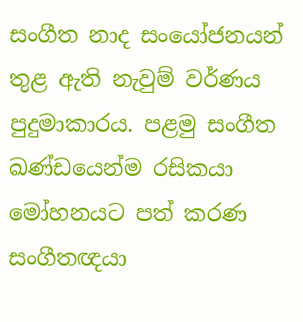සංගීත නාද සංයෝජනයන් තුළ ඇති නැවුම් වර්ණය පුදුමාකාරය. පළමු සංගීත ඛණ්ඩයෙන්ම රසිකයා මෝහනයට පත් කරණ සංගීතඥයා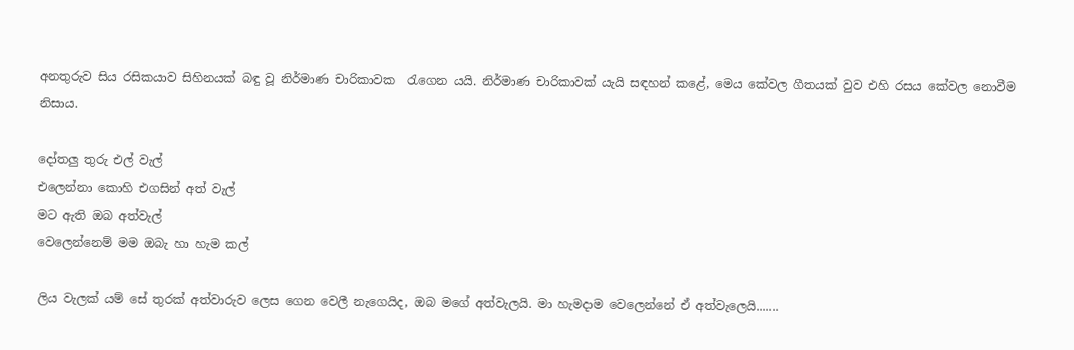අනතුරුව සිය රසිකයාව සිහිනයක් බඳු වූ නිර්මාණ චාරිකාවක  රැගෙන යයි. නිර්මාණ චාරිකාවක් යැයි සඳහන් කළේ, මෙය කේවල ගීතයක් වුව එහි රසය කේවල නොවීම නිසාය.

දෝතලු තුරු එල් වැල්
එලෙන්නා කොහි එගසින් අත් වැල්
මට ඇති ඔබ අත්වැල්
වෙලෙන්නෙම් මම ඔබැ හා හැම කල්

ලිය වැලක් යම් සේ තුරක් අත්වාරුව ලෙස ගෙන වෙලී නැගෙයිද, ඔබ මගේ අත්වැලයි. මා හැමදාම වෙලෙන්නේ ඒ අත්වැලෙයි.......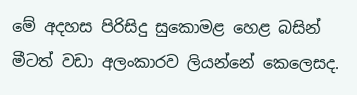මේ අදහස පිරිසිදු සුකොමළ හෙළ බසින් මීටත් වඩා අලංකාරව ලියන්නේ කෙලෙසද.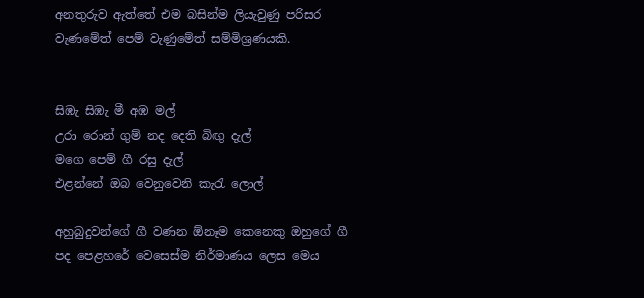අනතුරුව ඇත්තේ එම බසින්ම ලියැවුණු පරිසර වැණමේත් පෙම් වැණුමේත් සම්මිශ්‍රණයකි.


සිඹැ සිඹැ මී අඹ මල්
උරා රොන් ගුම් නද දෙති බිඟු දැල්
මගෙ පෙම් ගී රසු දැල්
එළන්නේ ඔබ වෙනුවෙනි කැරැ ලොල්

අහුබුදුවන්ගේ ගී වණන ඕනෑම කෙනෙකු ඔහුගේ ගී පද පෙළහරේ වෙසෙස්ම නිර්මාණය ලෙස මෙය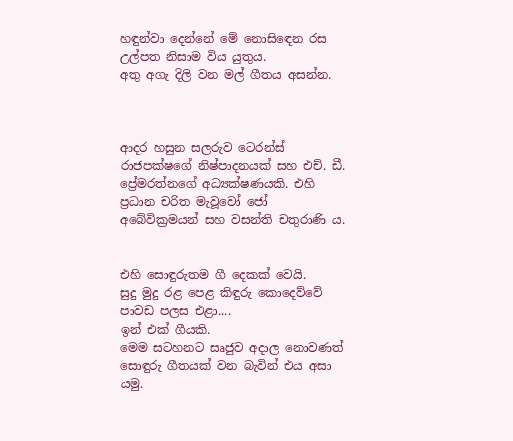හඳුන්වා දෙන්නේ මේ නොසිඳෙන රස උල්පත නිසාම විය යුතුය.
අතු අගැ දිලි වන මල් ගීතය අසන්න.



ආදර හසුන සලරුව ටෙරන්ස් රාජපක්ෂගේ නිෂ්පාදනයක් සහ එච්. ඩී. ප්‍රේමරත්නගේ අධ්‍යක්ෂණයකි. එහි ප්‍රධාන චරිත මැවූවෝ ජෝ අබේවික්‍රමයන් සහ වසන්ති චතුරාණි ය.


එහි සොඳුරුතම ගී දෙකක් වෙයි.
සුදු මුදු රළ පෙළ කිඳුරු කොදෙව්වේ
පාවඩ පලස එළා....
ඉන් එක් ගීයකි.
මෙම සටහනට සෘජුව අදාල නොවණත් සොඳුරු ගීතයක් වන බැවින් එය අසා යමු.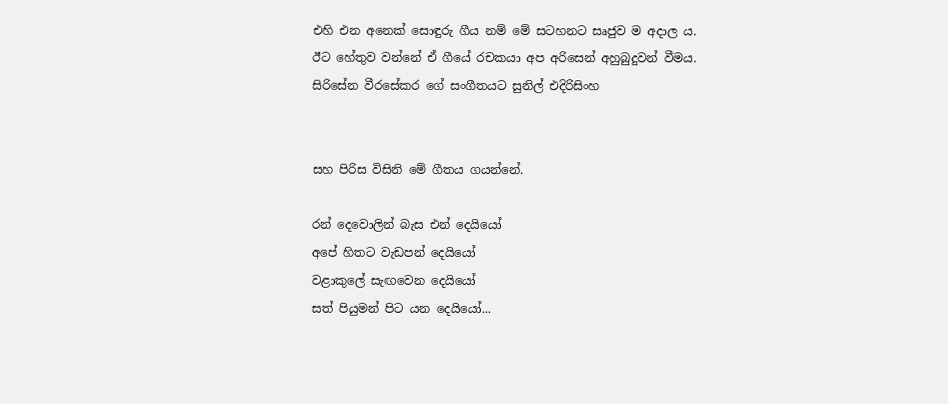එහි එන අනෙක් සොඳුරු ගීය නම් මේ සටහනට සෘජුව ම අදාල ය.
ඊට හේතුව වන්නේ ඒ ගීයේ රචකයා අප අරිසෙන් අහුබුදුවන් වීමය.
සිරිසේන වීරසේකර ගේ සංගීතයට සුනිල් එදිරිසිංහ


සහ පිරිස විසිනි මේ ගීතය ගයන්නේ.

රන් දෙවොලින් බැස එන් දෙයියෝ
අපේ හිතට වැඩපන් දෙයියෝ
වළාකුලේ සැඟවෙන දෙයියෝ
සත් පියුමන් පිට යන දෙයියෝ...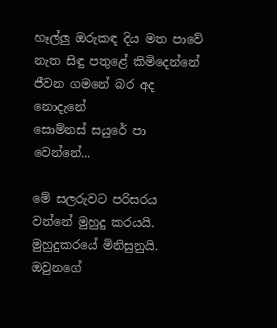හෑල්ලු ඔරුකඳ දිය මත පාවේ
නැත සිඳු පතුළේ කිමිදෙන්නේ
ජීවන ගමනේ බර අද නොදැනේ
සොම්නස් සයුරේ පා වෙන්නේ...

මේ සලරුවට පරිසරය වන්නේ මුහුදු කරයයි. මුහුදුකරයේ මිනිසුනුයි. ඔවුනගේ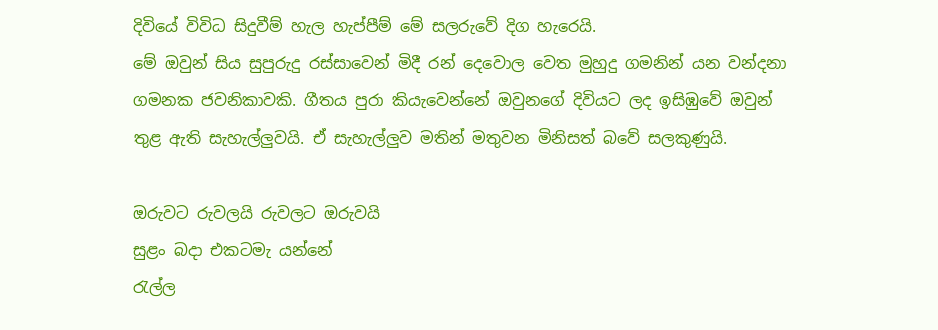දිවියේ විවිධ සිදුවීම් හැල හැප්පීම් මේ සලරුවේ දිග හැරෙයි.
මේ ඔවුන් සිය සුපුරුදු රස්සාවෙන් මිදී රන් දෙවොල වෙත මුහුදු ගමනින් යන වන්දනා ගමනක ජවනිකාවකි. ගීතය පුරා කියැවෙන්නේ ඔවුනගේ දිවියට ලද ඉසිඹුවේ ඔවුන් තුළ ඇති සැහැල්ලුවයි. ඒ සැහැල්ලුව මතින් මතුවන මිනිසත් බවේ සලකුණුයි.

ඔරුවට රුවලයි රුවලට ඔරුවයි
සුළං බදා එකටමැ යන්නේ
රැල්ල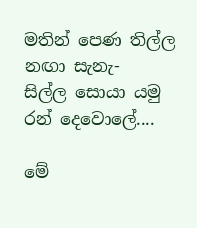මතින් පෙණ තිල්ල නඟා සැනැ-
සිල්ල සොයා යමු රන් දෙවොලේ....

මේ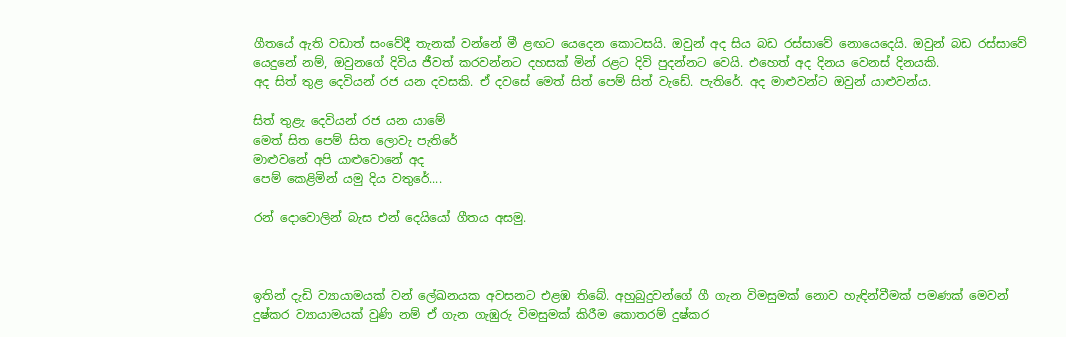ගීතයේ ඇති වඩාත් සංවේදී තැනක් වන්නේ මී ළඟට යෙදෙන කොටසයි. ඔවුන් අද සිය බඩ රස්සාවේ නොයෙදෙයි. ඔවුන් බඩ රස්සාවේ යෙදුනේ නම්, ඔවුනගේ දිවිය ජීවත් කරවන්නට දහසක් මින් රළට දිවි පුදන්නට වෙයි. එහෙත් අද දිනය වෙනස් දිනයකි.
අද සිත් තුළ දෙවියන් රජ යන දවසකි. ඒ දවසේ මෙත් සිත් පෙම් සිත් වැඩේ. පැතිරේ. අද මාළුවන්ට ඔවුන් යාළුවන්ය.

සිත් තුළැ දෙවියන් රජ යන යාමේ
මෙත් සිත පෙම් සිත ලොවැ පැතිරේ
මාළුවනේ අපි යාළුවොනේ අද
පෙම් කෙළිමින් යමු දිය වතුරේ....

රන් දොවොලින් බැස එන් දෙයියෝ ගීතය අසමු.



ඉතින් දැඩි ව්‍යායාමයක් වන් ලේඛනයක අවසනට එළඹ තිබේ. අහුබුදුවන්ගේ ගී ගැන විමසුමක් නොව හැඳින්වීමක් පමණක් මෙවන් දුෂ්කර ව්‍යායාමයක් වුණි නම් ඒ ගැන ගැඹුරු විමසුමක් කිරීම කොතරම් දුෂ්කර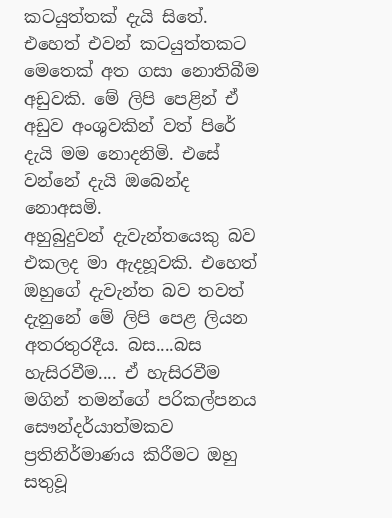කටයුත්තක් දැයි සිතේ. එහෙත් එවන් කටයුත්තකට මෙතෙක් අත ගසා නොතිබීම අඩුවකි. මේ ලිපි පෙළින් ඒ අඩුව අංශුවකින් වත් පිරේ දැයි මම නොදනිමි. එසේ වන්නේ දැයි ඔබෙන්ද නොඅසමි.
අහුබුදුවන් දැවැන්තයෙකු බව එකලද මා ඇදහූවකි. එහෙත් ඔහුගේ දැවැන්ත බව තවත් දැනුනේ මේ ලිපි පෙළ ලියන අතරතුරදීය. බස....බස හැසිරවීම.... ඒ හැසිරවීම මගින් තමන්ගේ පරිකල්පනය සෞන්දර්යාත්මකව ප්‍රතිනිර්මාණය කිරීමට ඔහු සතුවූ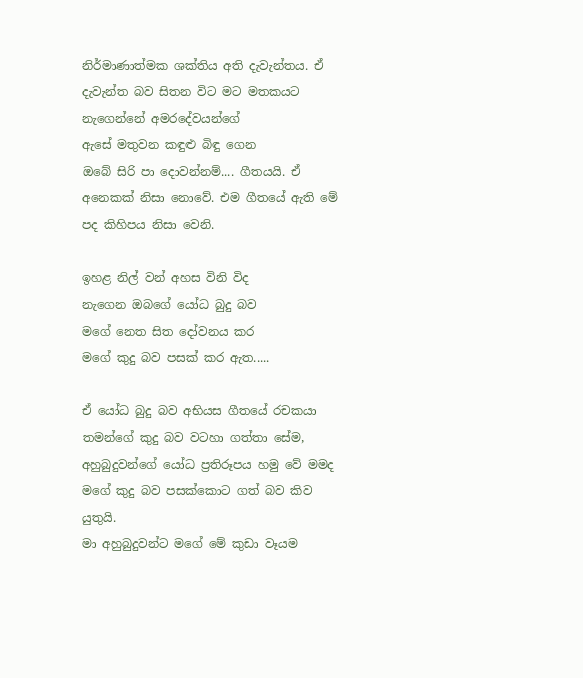නිර්මාණාත්මක ශක්තිය අති දැවැන්තය. ඒ දැවැන්ත බව සිතන විට මට මතකයට නැගෙන්නේ අමරදේවයන්ගේ
ඇසේ මතුවන කඳුළු බිඳු ගෙන
ඔබේ සිරි පා දොවන්නම්.... ගීතයයි. ඒ අනෙකක් නිසා නොවේ. එම ගීතයේ ඇති මේ පද කිහිපය නිසා වෙනි.

ඉහළ නිල් වන් අහස විනි විද
නැගෙන ඔබගේ යෝධ බුදු බව
මගේ නෙත සිත දෝවනය කර
මගේ කුදු බව පසක් කර ඇත.....

ඒ යෝධ බුදු බව අභියස ගීතයේ රචකයා තමන්ගේ කුදු බව වටහා ගත්තා සේම, අහුබුදුවන්ගේ යෝධ ප්‍රතිරූපය හමු වේ මමද මගේ කුදු බව පසක්කොට ගත් බව කිව යුතුයි.
මා අහුබුදුවන්ට මගේ මේ කුඩා වෑයම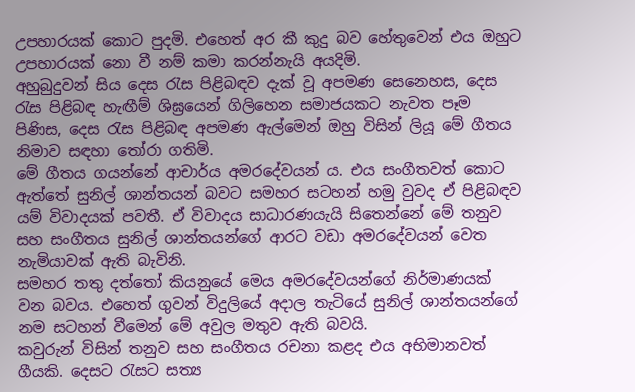උපහාරයක් කොට පුදමි. එහෙත් අර කී කුදු බව හේතුවෙන් එය ඔහුට උපහාරයක් නො වී නම් කමා කරන්නැයි අයදිමි.
අහුබුදුවන් සිය දෙස රැස පිළිබඳව දැක් වූ අපමණ සෙනෙහස, දෙස රැස පිළිබඳ හැඟීම් ශිඝ්‍රයෙන් ගිලිහෙන සමාජයකට නැවත පෑම පිණිස, දෙස රැස පිළිබඳ අපමණ ඇල්මෙන් ඔහු විසින් ලියූ මේ ගීතය නිමාව සඳහා තෝරා ගතිමි.
මේ ගීතය ගයන්නේ ආචාර්ය අමරදේවයන් ය. එය සංගීතවත් කොට ඇත්තේ සුනිල් ශාන්තයන් බවට සමහර සටහන් හමු වුවද ඒ පිළිබඳව යම් විවාදයක් පවතී. ඒ විවාදය සාධාරණයැයි සිතෙන්නේ මේ තනුව සහ සංගීතය සුනිල් ශාන්තයන්ගේ ආරට වඩා අමරදේවයන් වෙත නැමියාවක් ඇති බැවිනි.
සමහර තතු දත්තෝ කියනුයේ මෙය අමරදේවයන්ගේ නිර්මාණයක් වන බවය. එහෙත් ගුවන් විදුලියේ අදාල තැටියේ සුනිල් ශාන්තයන්ගේ නම සටහන් වීමෙන් මේ අවුල මතුව ඇති බවයි.
කවුරුන් විසින් තනුව සහ සංගීතය රචනා කළද එය අභිමානවත් ගීයකි. දෙසට රැසට සත්‍ය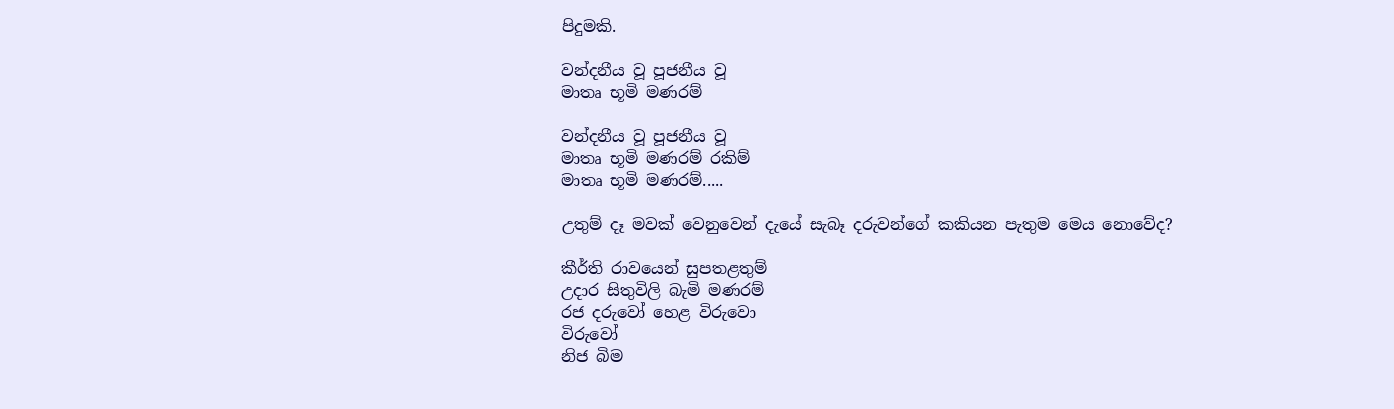පිදුමකි.

වන්දනීය වූ පූජනීය වූ
මාතෘ භූමි මණරම්

වන්දනීය වූ පූජනීය වූ
මාතෘ භූමි මණරම් රකිම්
මාතෘ භූමි මණරම්.....

උතුම් දෑ මවක් වෙනුවෙන් දැයේ සැබෑ දරුවන්ගේ කකියන පැතුම මෙය නොවේද?

කීර්ති රාවයෙන් සුපතළතුම්
උදාර සිතුවිලි බැමි මණරම්
රජ දරුවෝ හෙළ විරුවො
විරුවෝ
නිජ බිම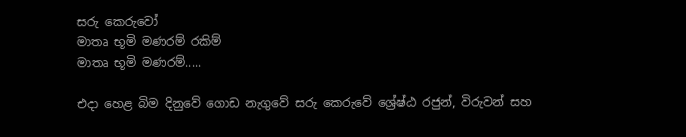සරු කෙරුවෝ
මාතෘ භූමි මණරම් රකිම්
මාතෘ භූමි මණරම්.....

එදා හෙළ බිම දිනුවේ ගොඩ නැගුවේ සරු කෙරුවේ ශ්‍රේෂ්ඨ රජුන්, විරුවන් සහ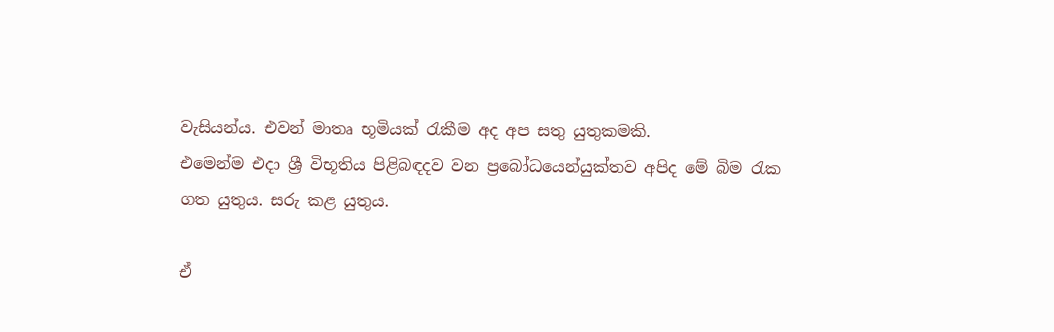වැසියන්ය. එවන් මාතෘ භූමියක් රැකීම අද අප සතු යුතුකමකි.
එමෙන්ම එදා ශ්‍රී විභූතිය පිළිබඳදව වන ප්‍රබෝධයෙන්යුක්තව අපිද මේ බිම රැක ගත යුතුය. සරු කළ යුතුය.

ඒ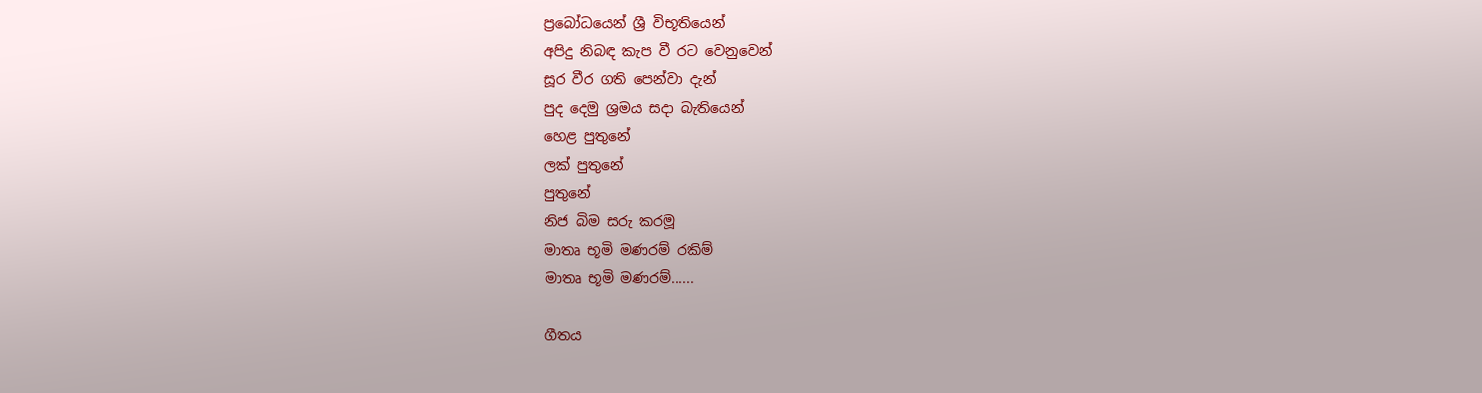ප්‍රබෝධයෙන් ශ්‍රී විභූතියෙන්
අපිදු නිබඳ කැප වී රට වෙනුවෙන්
සූර වීර ගති පෙන්වා දැන්
පුද දෙමු ශ්‍රමය සදා බැතියෙන්
හෙළ පුතුනේ
ලක් පුතුනේ
පුතුනේ
නිජ බිම සරු කරමූ
මාතෘ භූමි මණරම් රකිම්
මාතෘ භූමි මණරම්......

ගීතය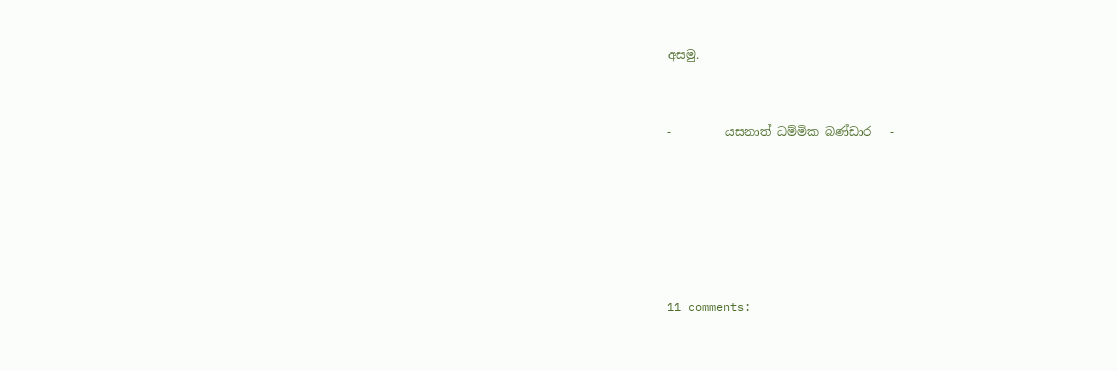අසමු.



-         යසනාත් ධම්මික බණ්ඩාර   -








11 comments: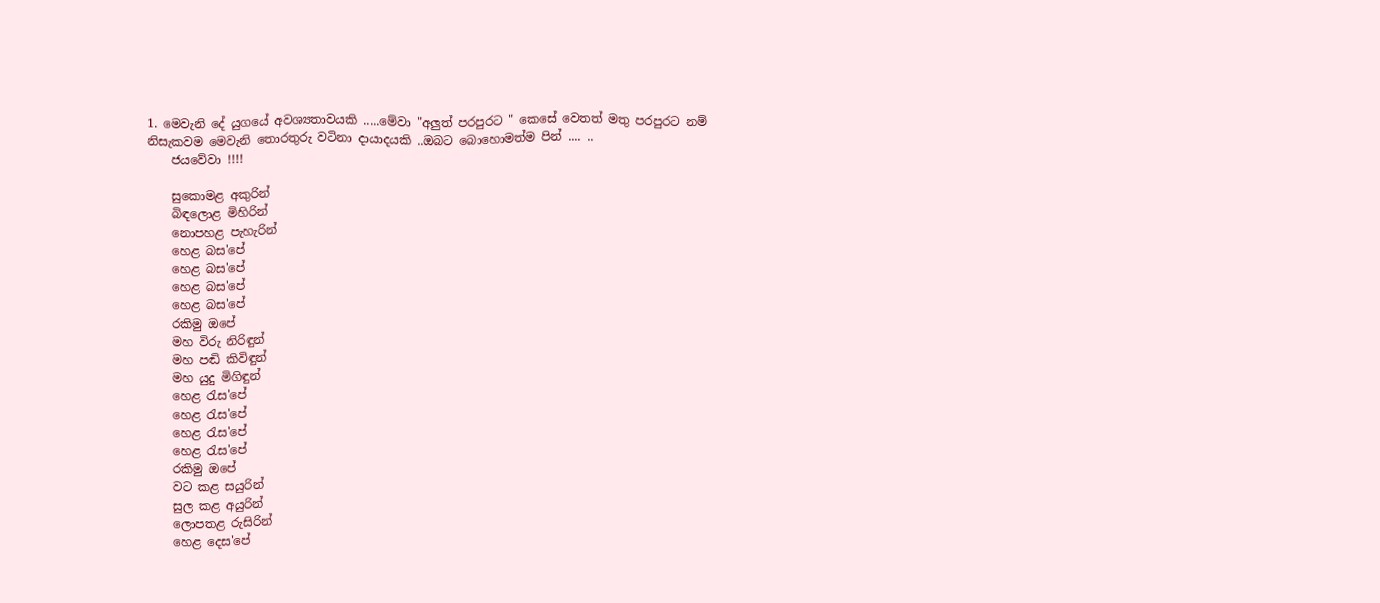1. මෙවැනි දේ යුගයේ අවශ්‍යතාවයකි .....මේවා "අලුත් පරපුරට " කෙසේ වෙතත් මතු පරපුරට නම් නිසැකවම මෙවැනි තොරතුරු වටිනා දායාදයකි ..ඔබට බොහොමත්ම පින් .... ..
    ජයවේවා !!!!

    සුකොමළ අකුරින්
    බිඳලොළ මිහිරින්
    නොපහළ පැහැරින්
    හෙළ බස'පේ
    හෙළ බස'පේ
    හෙළ බස'පේ
    හෙළ බස'පේ
    රකිමු ඔපේ
    මහ විරු නිරිඳුන්
    මහ පඬි කිවිඳුන්
    මහ යුදු මිගිඳුන්
    හෙළ රැස'පේ
    හෙළ රැස'පේ
    හෙළ රැස'පේ
    හෙළ රැස'පේ
    රකිමු ඔපේ
    වට කළ සයුරින්
    සුල කළ අයුරින්
    ලොපතළ රුසිරින්
    හෙළ දෙස'පේ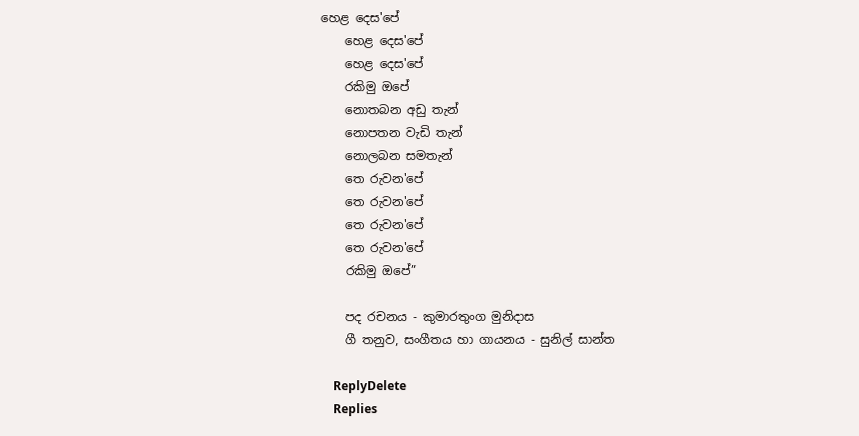හෙළ දෙස'පේ
    හෙළ දෙස'පේ
    හෙළ දෙස'පේ
    රකිමු ඔපේ
    නොතබන අඩු තැන්
    නොපතන වැඩි තැන්
    නොලබන සමතැන්
    තෙ රුවන'පේ
    තෙ රුවන'පේ
    තෙ රුවන'පේ
    තෙ රුවන'පේ
    රකිමු ඔපේ”

    පද රචනය - කුමාරතුංග මුනිදාස
    ගී තනුව, සංගීතය හා ගායනය - සුනිල් සාන්ත

    ReplyDelete
    Replies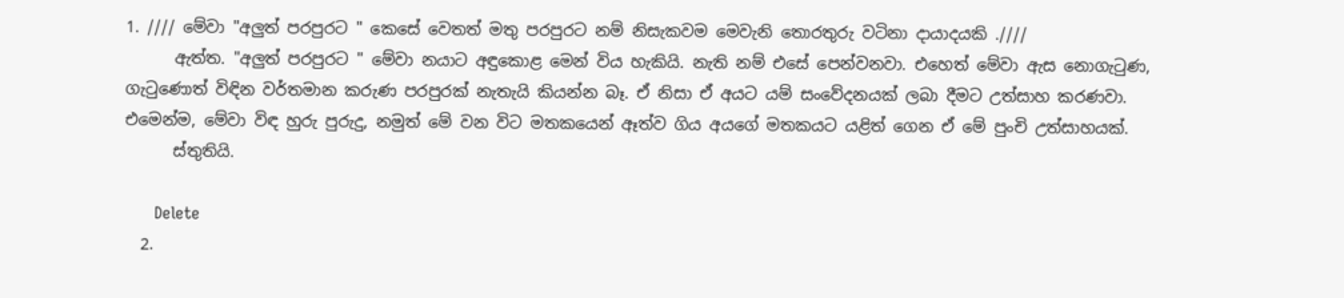1. //// මේවා "අලුත් පරපුරට " කෙසේ වෙතත් මතු පරපුරට නම් නිසැකවම මෙවැනි තොරතුරු වටිනා දායාදයකි .////
      ඇත්ත. "අලුත් පරපුරට " මේවා නයාට අඳුකොළ මෙන් විය හැකියි. නැති නම් එසේ පෙන්වනවා. එහෙත් මේවා ඇස නොගැටුණ, ගැටුණොත් විඳින වර්තමාන කරුණ පරපුරක් නැතැයි කියන්න බෑ. ඒ නිසා ඒ අයට යම් සංවේදනයක් ලබා දීමට උත්සාහ කරණවා. එමෙන්ම, මේවා විඳ හුරු පුරුදු, නමුත් මේ වන විට මතකයෙන් ඈත්ව ගිය අයගේ මතකයට යළිත් ගෙන ඒ මේ පුංචි උත්සාහයක්.
      ස්තුතියි.

      Delete
  2.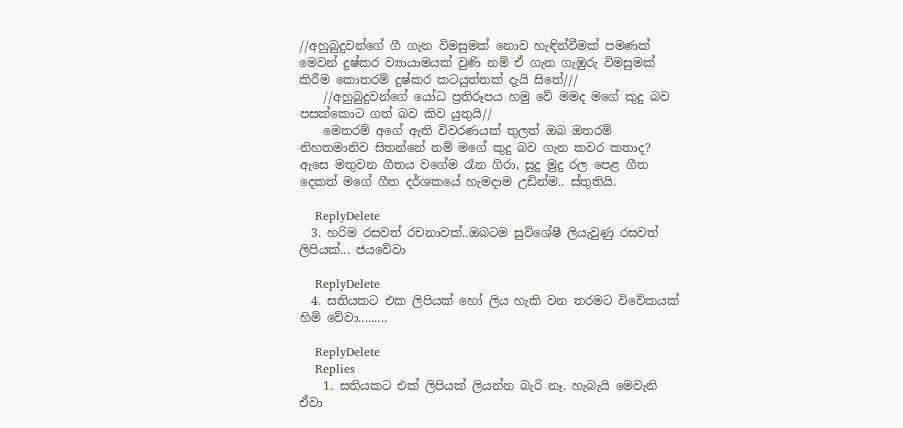//අහුබුදුවන්ගේ ගී ගැන විමසුමක් නොව හැඳින්වීමක් පමණක් මෙවන් දුෂ්කර ව්‍යායාමයක් වුණි නම් ඒ ගැන ගැඹුරු විමසුමක් කිරීම කොතරම් දුෂ්කර කටයුත්තක් දැයි සිතේ///
    //අහුබුදුවන්ගේ යෝධ ප්‍රතිරූපය හමු වේ මමද මගේ කුදු බව පසක්කොට ගත් බව කිව යුතුයි//
    මෙතරම් අගේ ඇති විවරණයක් තුලත් ඔබ ඔතරම් නිහතමානිව සිතන්නේ නම් මගේ කුදු බව ගැන කවර කතාද? ඇසෙ මතුවන ගීතය වගේම රෑන ගිරා, සුදු මුදු රල පෙළ ගීත දෙකත් මගේ ගීත දර්ශකයේ හැමදාම උඩින්ම.. ස්තුතියි.

    ReplyDelete
  3. හරිම රසවත් රචනාවක්..ඔබටම සුවිශේෂී ලියැවුණු රසවත් ලිපියක්... ජයවේවා

    ReplyDelete
  4. සතියකට එක ලිපියක් හෝ ලිය හැකි වන තරමට විවේකයක් හිමි වේවා.........

    ReplyDelete
    Replies
    1. සතියකට එක් ලිපියක් ලියන්න බැරි නෑ. හැබැයි මෙවැනි ඒවා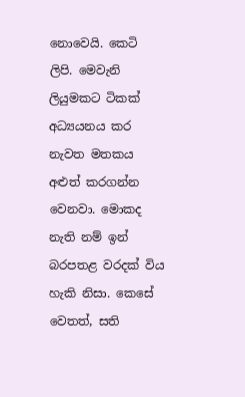නොවෙයි. කෙටි ලිපි. මෙවැනි ලියුමකට ටිකක් අධ්‍යයනය කර නැවත මතකය අළුත් කරගන්න වෙනවා. මොකද නැති නම් ඉන් බරපතළ වරදක් විය හැකි නිසා. කෙසේ වෙතත්, සති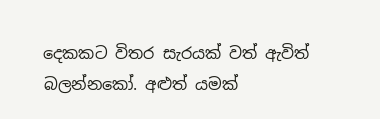දෙකකට විතර සැරයක් වත් ඇවිත් බලන්නකෝ. අළුත් යමක්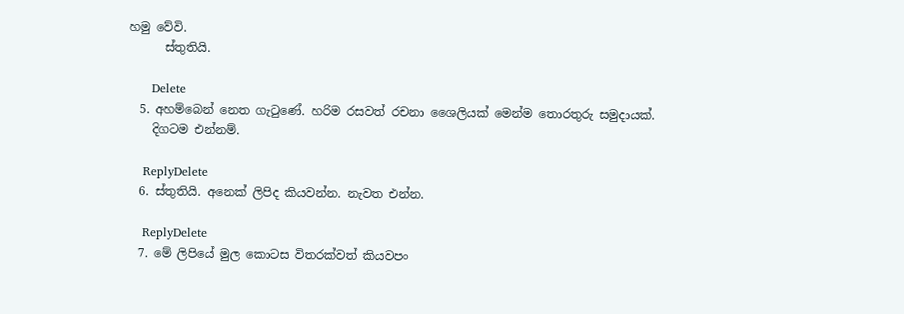හමු වේවි.
      ස්තුතියි.

      Delete
  5. අහම්බෙන් නෙත ගැටුණේ. හරිම රසවත් රචනා ශෛලියක් මෙන්ම තොරතුරු සමුදායක්.
    දිගටම එන්නම්.

    ReplyDelete
  6. ස්තුතියි. අනෙක් ලිපිද කියවන්න. නැවත එන්න.

    ReplyDelete
  7. මේ ලිපියේ මුල කොටස විතරක්වත් කියවපං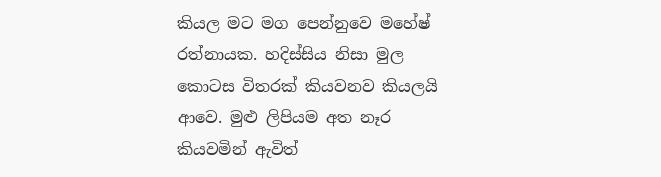කියල මට මග පෙන්නුවෙ මහේෂ් රත්නායක. හදිස්සිය නිසා මුල කොටස විතරක් කියවනව කියලයි ආවෙ. මුළු ලිපියම අත නෑර කියවමින් ඇවිත්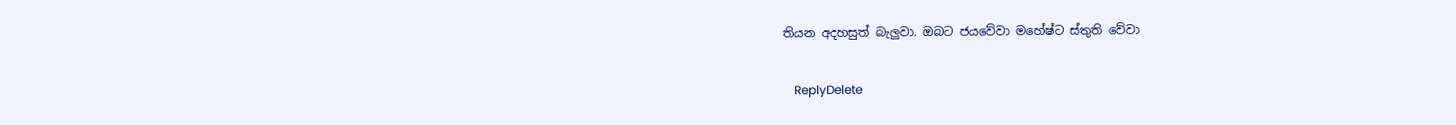තියන අදහසුත් බැලුවා. ඔබට ජයවේවා මහේෂ්ට ස්තුති වේවා

    ReplyDelete